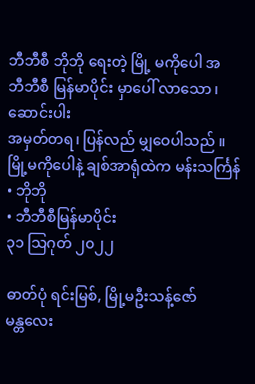ဘီဘီစီ ဘိုဘို ရေးတဲ့ မြို့ မကိုပေါ အ
ဘီဘီစီ မြန်မာပိုင်း မှာပေါ် လာသော ၊ဆောင်းပါး
အမှတ်တရ၊ ပြန်လည် မျှဝေပါသည် ။
မြို့မကိုပေါနဲ့ ချစ်အာရုံထဲက မန်းသင်္ကြန်
• ဘိုဘို
• ဘီဘီစီမြန်မာပိုင်း
၃၁ သြဂုတ် ၂၀၂၂

ဓာတ်ပုံ ရင်းမြစ်, မြို့မဦးသန့်ဇော်
မန္တလေး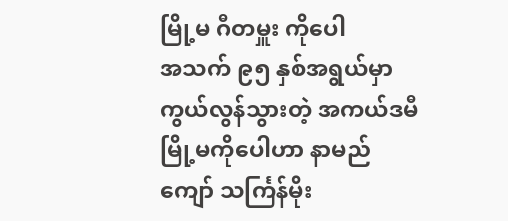မြို့မ ဂီတမှူး ကိုပေါ
အသက် ၉၅ နှစ်အရွယ်မှာ ကွယ်လွန်သွားတဲ့ အကယ်ဒမီ မြို့မကိုပေါဟာ နာမည်ကျော် သင်္ကြန်မိုး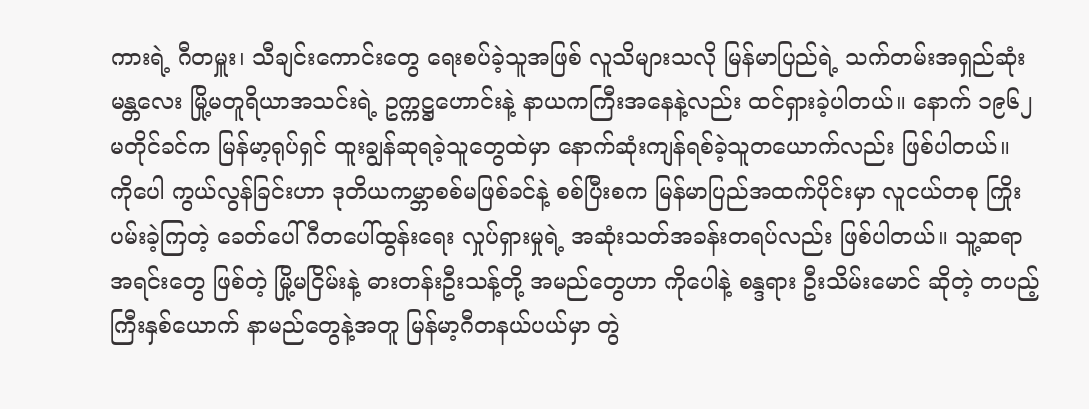ကားရဲ့ ဂီတမှူး၊ သီချင်းကောင်းတွေ ရေးစပ်ခဲ့သူအဖြစ် လူသိများသလို မြန်မာပြည်ရဲ့ သက်တမ်းအရှည်ဆုံး မန္တလေး မြို့မတူရိယာအသင်းရဲ့ ဥက္ကဋ္ဌဟောင်းနဲ့ နာယကကြီးအနေနဲ့လည်း ထင်ရှားခဲ့ပါတယ်။ နောက် ၁၉၆၂ မတိုင်ခင်က မြန်မာ့ရုပ်ရှင် ထူးချွန်ဆုရခဲ့သူတွေထဲမှာ နောက်ဆုံးကျန်ရစ်ခဲ့သူတယောက်လည်း ဖြစ်ပါတယ်။
ကိုပေါ ကွယ်လွန်ခြင်းဟာ ဒုတိယကမ္ဘာစစ်မဖြစ်ခင်နဲ့ စစ်ပြီးစက မြန်မာပြည်အထက်ပိုင်းမှာ လူငယ်တစု ကြိုးပမ်းခဲ့ကြတဲ့ ခေတ်ပေါ်ဂီတပေါ်ထွန်းရေး လှုပ်ရှားမှုရဲ့ အဆုံးသတ်အခန်းတရပ်လည်း ဖြစ်ပါတယ်။ သူ့ဆရာအရင်းတွေ ဖြစ်တဲ့ မြို့မငြိမ်းနဲ့ ဓားတန်းဦးသန့်တို့ အမည်တွေဟာ ကိုပေါနဲ့ စန္ဒရား ဦးသိမ်းမောင် ဆိုတဲ့ တပည့်ကြီးနှစ်ယောက် နာမည်တွေနဲ့အတူ မြန်မာ့ဂီတနယ်ပယ်မှာ တွဲ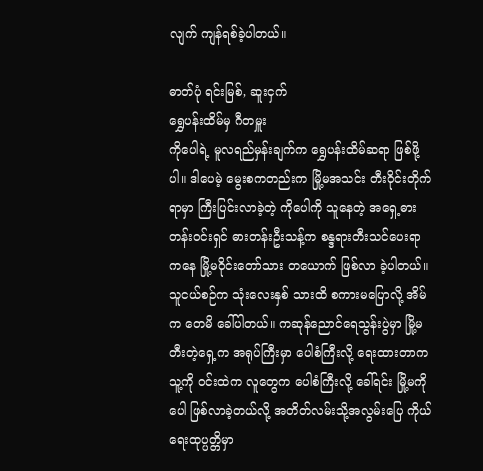လျက် ကျန်ရစ်ခဲ့ပါတယ်။

ဓာတ်ပုံ ရင်းမြစ်, ဆူးငှက်
ရွှေပန်းထိမ်မှ ဂီတမှူး
ကိုပေါရဲ့ မူလရည်မှန်းချက်က ရွှေပန်းထိမ်ဆရာ ဖြစ်ဖို့ပါ။ ဒါပေမဲ့ မွေးစကတည်းက မြို့မအသင်း တီးဝိုင်းတိုက်ရာမှာ ကြီးပြင်းလာခဲ့တဲ့ ကိုပေါကို သူနေတဲ့ အရှေ့ဓားတန်းဝင်းရှင် ဓားတန်းဦးသန့်က စန္ဒရားတီးသင်ပေးရာကနေ မြို့မဝိုင်းတော်သား တယောက် ဖြစ်လာ ခဲ့ပါတယ်။ သူငယ်စဉ်က သုံးလေးနှစ် သားထိ စကားမပြောလို့ အိမ်က တေမိ ခေါ်ပါတယ်။ ကဆုန်ညောင်ရေသွန်းပွဲမှာ မြို့မတီးတဲ့ရှေ့က အရုပ်ကြီးမှာ ပေါစံကြီးလို့ ရေးထားတာက သူ့ကို ဝင်းထဲက လူတွေက ပေါစံကြီးလို့ ခေါ်ရင်း မြို့မကိုပေါ ဖြစ်လာခဲ့တယ်လို့ အတိတ်လမ်းသို့အလွမ်းပြေ ကိုယ်ရေးထုပ္ပတ္တိမှာ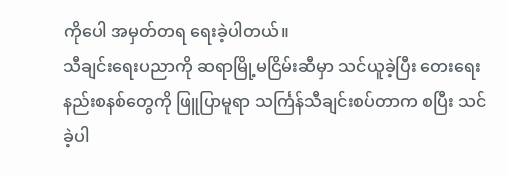ကိုပေါ အမှတ်တရ ရေးခဲ့ပါတယ်။
သီချင်းရေးပညာကို ဆရာမြို့မငြိမ်းဆီမှာ သင်ယူခဲ့ပြီး တေးရေးနည်းစနစ်တွေကို ဖြူပြာမူရာ သင်္ကြန်သီချင်းစပ်တာက စပြီး သင်ခဲ့ပါ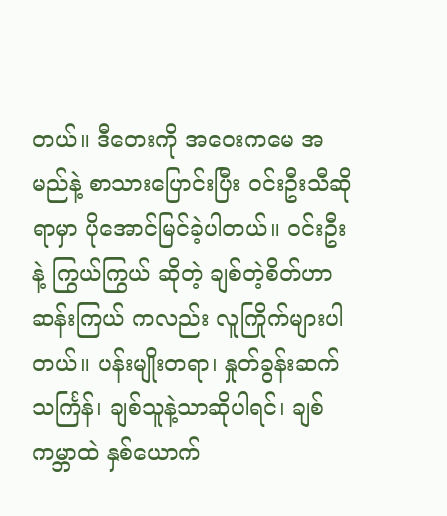တယ်။ ဒီတေးကို အဝေးကမေ အမည်နဲ့ စာသားပြောင်းပြီး ဝင်းဦးသီဆိုရာမှာ ပိုအောင်မြင်ခဲ့ပါတယ်။ ဝင်းဦးနဲ့ ကြွယ်ကြွယ် ဆိုတဲ့ ချစ်တဲ့စိတ်ဟာ ဆန်းကြယ် ကလည်း လူကြိုက်များပါတယ်။ ပန်းမျိုးတရာ၊ နှုတ်ခွန်းဆက်သင်္ကြန်၊ ချစ်သူနဲ့သာဆိုပါရင်၊ ချစ်ကမ္ဘာထဲ နှစ်ယောက်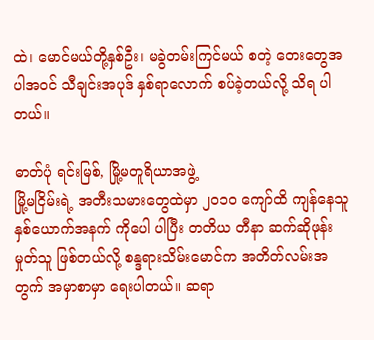ထဲ၊ မောင်မယ်တို့နှစ်ဦး၊ မခွဲတမ်းကြင်မယ် စတဲ့ တေးတွေအပါအဝင် သီချင်းအပုဒ် နှစ်ရာလောက် စပ်ခဲ့တယ်လို့ သိရ ပါတယ်။

ဓာတ်ပုံ ရင်းမြစ်, မြို့မတူရိယာအဖွဲ့
မြို့မငြိမ်းရဲ့ အတီးသမားတွေထဲမှာ ၂ဝ၁ဝ ကျော်ထိ ကျန်နေသူ နှစ်ယောက်အနက် ကိုပေါ ပါပြီး တတိယ တီနာ ဆက်ဆိုဖုန်းမှုတ်သူ ဖြစ်တယ်လို့ စန္ဒရားသိမ်းမောင်က အတိတ်လမ်းအတွက် အမှာစာမှာ ရေးပါတယ်။ ဆရာ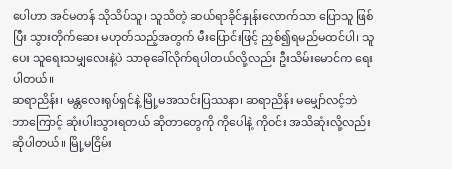ပေါဟာ အင်မတန် သိုသိပ်သူ၊ သူသိတဲ့ ဆယ်ရာခိုင်နှုန်းလောက်သာ ပြောသူ ဖြစ်ပြီး သွားတိုက်ဆေး မဟုတ်သည့်အတွက် မီးပြောင်းဖြင့် ညှစ်၍ရမည်မထင်ပါ၊ သူပေး သူရေးသမျှလေးနဲ့ပဲ သာဓုခေါ်လိုက်ရပါတယ်လို့လည်း ဦးသိမ်းမောင်က ရေးပါတယ်။
ဆရာညိန်း၊ မန္တလေးရုပ်ရှင်နဲ့ မြို့မအသင်းပြဿနာ၊ ဆရာညိန်း မမျှော်လင့်ဘဲ ဘာကြောင့် ဆုံးပါးသွားရတယ် ဆိုတာတွေကို ကိုပေါနဲ့ ကိုဝင်း အသိဆုံးလို့လည်း ဆိုပါတယ်။ မြို့မငြိမ်း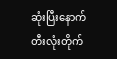ဆုံးပြီးနောက် တီးလုံးတိုက်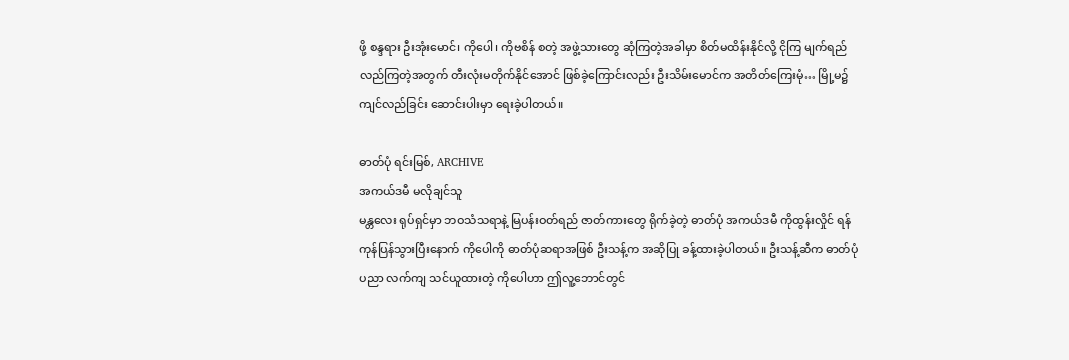ဖို့ စန္ဒရား ဦးအုံးမောင်၊ ကိုပေါ၊ ကိုဗစိန် စတဲ့ အဖွဲ့သားတွေ ဆုံကြတဲ့အခါမှာ စိတ်မထိန်းနိုင်လို့ ငိုကြ မျက်ရည်လည်ကြတဲ့အတွက် တီးလုံးမတိုက်နိုင်အောင် ဖြစ်ခဲ့ကြောင်းလည်း ဦးသိမ်းမောင်က အတိတ်ကြေးမုံ… မြို့မ၌ ကျင်လည်ခြင်း ဆောင်းပါးမှာ ရေးခဲ့ပါတယ်။

ဓာတ်ပုံ ရင်းမြစ်, ARCHIVE
အကယ်ဒမီ မလိုချင်သူ
မန္တလေး ရုပ်ရှင်မှာ ဘဝသံသရာနဲ့ မြပန်းဝတ်ရည် ဇာတ်ကားတွေ ရိုက်ခဲ့တဲ့ ဓာတ်ပုံ အကယ်ဒမီ ကိုထွန်းလှိုင် ရန်ကုန်ပြန်သွားပြီးနောက် ကိုပေါကို ဓာတ်ပုံဆရာအဖြစ် ဦးသန့်က အဆိုပြု ခန့်ထားခဲ့ပါတယ်။ ဦးသန့်ဆီက ဓာတ်ပုံပညာ လက်ကျ သင်ယူထားတဲ့ ကိုပေါဟာ ဤလူ့ဘောင်တွင်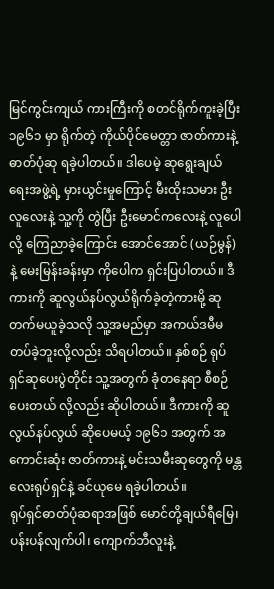မြင်ကွင်းကျယ် ကားကြီးကို စတင်ရိုက်ကူးခဲ့ပြီး ၁၉၆၁ မှာ ရိုက်တဲ့ ကိုယ်ပိုင်မေတ္တာ ဇာတ်ကားနဲ့ ဓာတ်ပုံဆု ရခဲ့ပါတယ်။ ဒါပေမဲ့ ဆုရွေးချယ်ရေးအဖွဲ့ရဲ့ မှားယွင်းမှုကြောင့် မီးထိုးသမား ဦးလူလေးနဲ့ သူ့ကို တွဲပြီး ဦးမောင်ကလေးနဲ့ လူပေါလို့ ကြေညာခဲ့ကြောင်း အောင်အောင် (ယဉ်မွန်)နဲ့ မေးမြန်းခန်းမှာ ကိုပေါက ရှင်းပြပါတယ်။ ဒီကားကို ဆူလွယ်နပ်လွယ်ရိုက်ခဲ့တဲ့ကားမို့ ဆုတက်မယူခဲ့သလို သူ့အမည်မှာ အကယ်ဒမီမတပ်ခဲ့ဘူးလို့လည်း သိရပါတယ်။ နှစ်စဉ် ရုပ်ရှင်ဆုပေးပွဲတိုင်း သူ့အတွက် ခုံတနေရာ စီစဉ်ပေးတယ် လို့လည်း ဆိုပါတယ်။ ဒီကားကို ဆူလွယ်နပ်လွယ် ဆိုပေမယ့် ၁၉၆၁ အတွက် အကောင်းဆုံး ဇာတ်ကားနဲ့ မင်းသမီးဆုတွေကို မန္တလေးရုပ်ရှင်နဲ့ ခင်ယုမေ ရခဲ့ပါတယ်။
ရုပ်ရှင်ဓာတ်ပုံဆရာအဖြစ် မောင်တို့ချယ်ရီမြေ၊ ပန်းပန်လျက်ပါ၊ ကျောက်ဘီလူးနဲ့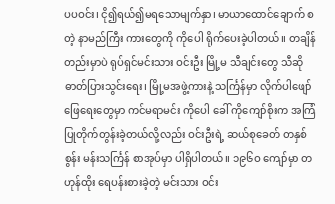ပပဝင်း၊ ငို၍ရယ်၍မရသောမျက်နှာ၊ မာယာထောင်ချောက် စတဲ့ နာမည်ကြီး ကားတွေကို ကိုပေါ ရိုက်ပေးခဲ့ပါတယ်။ တချိန်တည်းမှာပဲ ရုပ်ရှင်မင်းသား ဝင်းဦး မြို့မ သီချင်းတွေ သီဆို ဓာတ်ပြားသွင်းရေး၊ မြို့မအဖွဲ့ကားနဲ့ သင်္ကြန်မှာ လိုက်ပါဖျော်ဖြေရေးတွေမှာ ကင်မရာမင်း ကိုပေါ ခေါ် ကိုကျော်စိုးက အကြံပြုတိုက်တွန်းခဲ့တယ်လို့လည်း ဝင်းဦးရဲ့ ဆယ်စုခေတ် တနှစ်စွန်း မန်းသင်္ကြန် စာအုပ်မှာ ပါရှိပါတယ်။ ၁၉၆ဝ ကျော်မှာ တဟုန်ထိုး ရေပန်းစားခဲ့တဲ့ မင်းသား ဝင်း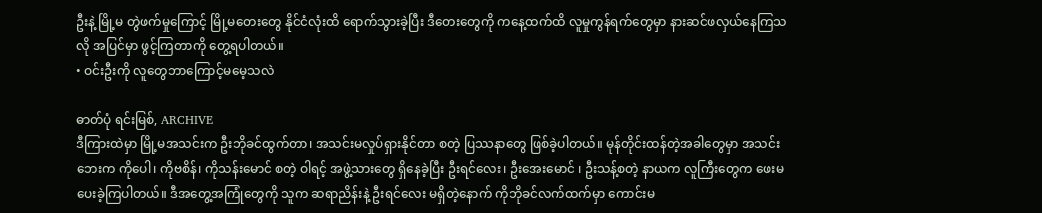ဦးနဲ့ မြို့မ တွဲဖက်မှုကြောင့် မြို့မတေးတွေ နိုင်ငံလုံးထိ ရောက်သွားခဲ့ပြီး ဒီတေးတွေကို ကနေ့ထက်ထိ လူမှုကွန်ရက်တွေမှာ နားဆင်ဖလှယ်နေကြသလို အပြင်မှာ ဖွင့်ကြတာကို တွေ့ရပါတယ်။
• ဝင်းဦးကို လူတွေဘာကြောင့်မမေ့သလဲ

ဓာတ်ပုံ ရင်းမြစ်, ARCHIVE
ဒီကြားထဲမှာ မြို့မအသင်းက ဦးဘိုခင်ထွက်တာ၊ အသင်းမလှုပ်ရှားနိုင်တာ စတဲ့ ပြဿနာတွေ ဖြစ်ခဲ့ပါတယ်။ မုန်တိုင်းထန်တဲ့အခါတွေမှာ အသင်းဘေးက ကိုပေါ၊ ကိုဗစိန်၊ ကိုသန်းမောင် စတဲ့ ဝါရင့် အဖွဲ့သားတွေ ရှိနေခဲ့ပြီး ဦးရင်လေး၊ ဦးအေးမောင် ၊ ဦးသန့်စတဲ့ နာယက လူကြီးတွေက ဖေးမပေးခဲ့ကြပါတယ်။ ဒီအတွေ့အကြုံတွေကို သူက ဆရာညိန်းနဲ့ ဦးရင်လေး မရှိတဲ့နောက် ကိုဘိုခင်လက်ထက်မှာ ကောင်းမ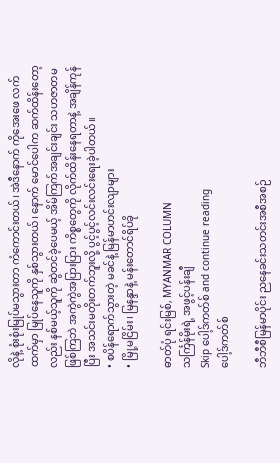လိုနဲ့ စုံးစုံးမြုပ်မသွားတာ ကံကောင်းတယ်၊ အဲဒီနောက် ကိုအေးဖေ လက်ထက်မှာ မြုပ်နေသူကို နှစ်သွားတယ်၊ နောက် မောင်ပေါက ဆက်ထိန်းတော့လည်း နစ်မယ့်သူကို ဆွဲတင်ခဲ့ပေမယ့် အိမ်ကြက်အချင်းချင်း သဟဇာတမဖြစ်ကြဘဲ အကွဲကွဲအပြားပြား ကိစ္စတွေကို လိုက်ထိန်းနေရတာနဲ့ အချိန်ကုန်ပြီး အသင်းမတိုးတက်ဘူးလို့ ပွင့်ပွင့်လင်းလင်းရေးခဲ့ပါတယ်။
• စပိန်ရောက်သွားတဲ့ မခင်နဲ့ မြန်မာဟင်းလျာများ
• မြို့မငြိမ်း၊ မြနန္ဒာနဲ့ မန်းတောင်ရိပ်ခို

ဓာတ်ပုံ ရင်းမြစ်, MYANMAR COLUMN
သင်္ကြန်မိုးရဲ့ အဖွင့်ပန်းချီ
Skip ပေါ့ဒ်ကတ်စ် and continue reading
ပေါ့ဒ်ကတ်စ်

ဘီဘီစီမြန်မာပိုင်း ညနေခင်းသတင်းအစီအစဉ်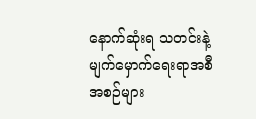နောက်ဆုံးရ သတင်းနဲ့ မျက်မှောက်ရေးရာအစီအစဉ်များ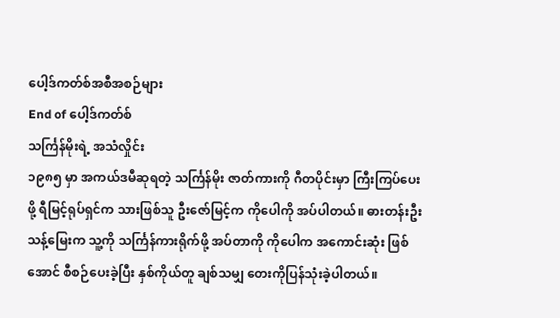ပေါ့ဒ်ကတ်စ်အစီအစဉ်များ
End of ပေါ့ဒ်ကတ်စ်
သင်္ကြန်မိုးရဲ့ အသံလှိုင်း
၁၉၈၅ မှာ အကယ်ဒမီဆုရတဲ့ သင်္ကြန်မိုး ဇာတ်ကားကို ဂီတပိုင်းမှာ ကြီးကြပ်ပေးဖို့ ရီမြင့်ရုပ်ရှင်က သားဖြစ်သူ ဦးဇော်မြင့်က ကိုပေါကို အပ်ပါတယ်။ ဓားတန်းဦးသန့်မြေးက သူ့ကို သင်္ကြန်ကားရိုက်ဖို့ အပ်တာကို ကိုပေါက အကောင်းဆုံး ဖြစ်အောင် စီစဉ်ပေးခဲ့ပြီး နှစ်ကိုယ်တူ ချစ်သမျှ တေးကိုပြန်သုံးခဲ့ပါတယ်။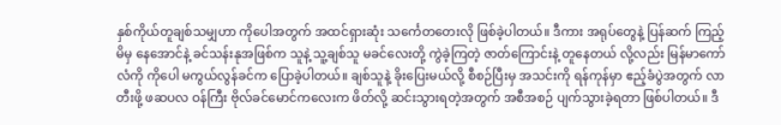နှစ်ကိုယ်တူချစ်သမျှဟာ ကိုပေါအတွက် အထင်ရှားဆုံး သင်္ကေတတေးလို ဖြစ်ခဲ့ပါတယ်။ ဒီကား အရုပ်တွေနဲ့ ပြန်ဆက် ကြည့်မိမှ နေအောင်နဲ့ ခင်သန်းနုအဖြစ်က သူနဲ့ သူ့ချစ်သူ မခင်လေးတို့ ကွဲခဲ့ကြတဲ့ ဇာတ်ကြောင်းနဲ့ တူနေတယ် လို့လည်း မြန်မာကော်လံကို ကိုပေါ မကွယ်လွန်ခင်က ပြောခဲ့ပါတယ်။ ချစ်သူနဲ့ ခိုးပြေးမယ်လို့ စီစဉ်ပြီးမှ အသင်းကို ရန်ကုန်မှာ ဧည့်ခံပွဲအတွက် လာတီးဖို့ ဖဆပလ ဝန်ကြီး ဗိုလ်ခင်မောင်ကလေးက ဖိတ်လို့ ဆင်းသွားရတဲ့အတွက် အစီအစဉ် ပျက်သွားခဲ့ရတာ ဖြစ်ပါတယ်။ ဒီ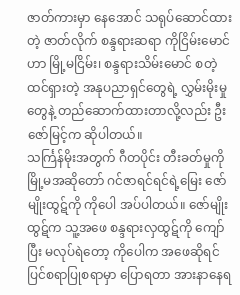ဇာတ်ကားမှာ နေအောင် သရုပ်ဆောင်ထားတဲ့ ဇာတ်လိုက် စန္ဒရားဆရာ ကိုငြိမ်းမောင်ဟာ မြို့မငြိမ်း၊ စန္ဒရားသိမ်းမောင် စတဲ့ ထင်ရှားတဲ့ အနုပညာရှင်တွေရဲ့ လွှမ်းမိုးမှုတွေနဲ့ တည်ဆောက်ထားတာလို့လည်း ဦးဇော်မြင့်က ဆိုပါတယ်။
သင်္ကြန်မိုးအတွက် ဂီတပိုင်း တီးခတ်မှုကို မြို့မအဆိုတော် ဂင်ဇာရင်ရင်ရဲ့မြေး ဇော်မျိုးထွဋ်ကို ကိုပေါ အပ်ပါတယ်။ ဇော်မျိုးထွဋ်က သူ့အဖေ စန္ဒရားလှထွဋ်ကို ကျော်ပြီး မလုပ်ရဲတော့ ကိုပေါက အဖေဆိုရင် ပြင်စရာပြုစရာမှာ ပြောရတာ အားနာနေရ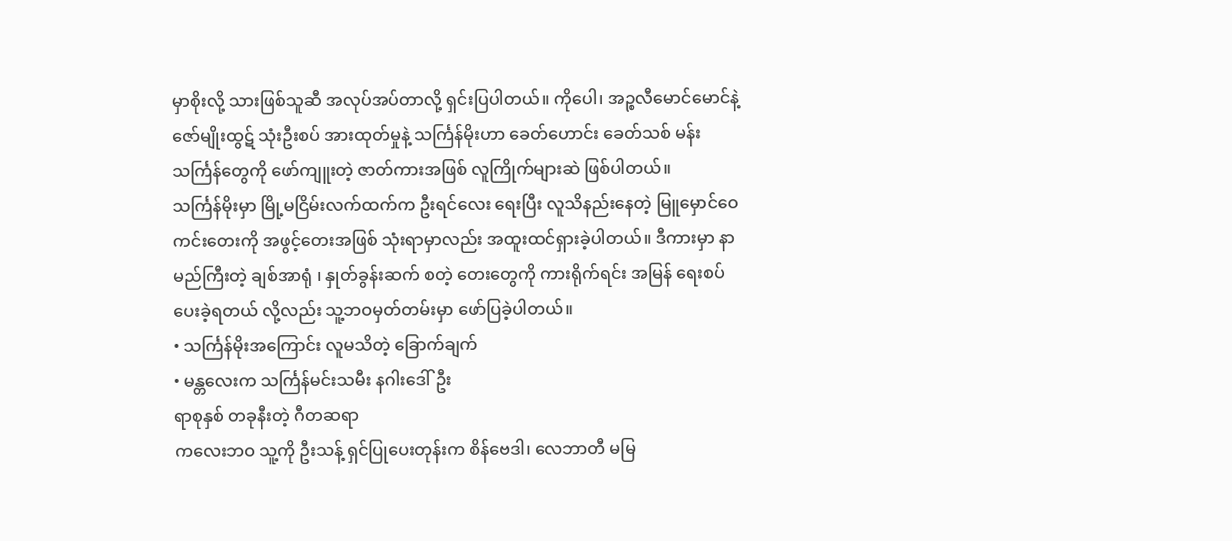မှာစိုးလို့ သားဖြစ်သူဆီ အလုပ်အပ်တာလို့ ရှင်းပြပါတယ်။ ကိုပေါ၊ အဉ္စလီမောင်မောင်နဲ့ ဇော်မျိုးထွဋ် သုံးဦးစပ် အားထုတ်မှုနဲ့ သင်္ကြန်မိုးဟာ ခေတ်ဟောင်း ခေတ်သစ် မန်းသင်္ကြန်တွေကို ဖော်ကျူးတဲ့ ဇာတ်ကားအဖြစ် လူကြိုက်များဆဲ ဖြစ်ပါတယ်။
သင်္ကြန်မိုးမှာ မြို့မငြိမ်းလက်ထက်က ဦးရင်လေး ရေးပြီး လူသိနည်းနေတဲ့ မြူမှောင်ဝေကင်းတေးကို အဖွင့်တေးအဖြစ် သုံးရာမှာလည်း အထူးထင်ရှားခဲ့ပါတယ်။ ဒီကားမှာ နာမည်ကြီးတဲ့ ချစ်အာရုံ ၊ နှုတ်ခွန်းဆက် စတဲ့ တေးတွေကို ကားရိုက်ရင်း အမြန် ရေးစပ်ပေးခဲ့ရတယ် လို့လည်း သူ့ဘဝမှတ်တမ်းမှာ ဖော်ပြခဲ့ပါတယ်။
• သင်္ကြန်မိုးအကြောင်း လူမသိတဲ့ ခြောက်ချက်
• မန္တလေးက သင်္ကြန်မင်းသမီး နဂါးဒေါ်ဦး
ရာစုနှစ် တခုနီးတဲ့ ဂီတဆရာ
ကလေးဘဝ သူ့ကို ဦးသန့် ရှင်ပြုပေးတုန်းက စိန်ဗေဒါ၊ လေဘာတီ မမြ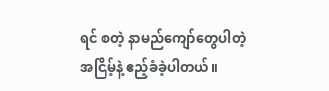ရင် စတဲ့ နာမည်ကျော်တွေပါတဲ့ အငြိမ့်နဲ့ ဧည့်ခံခဲ့ပါတယ်။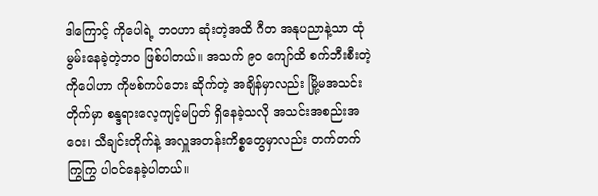ဒါကြောင့် ကိုပေါရဲ့ ဘဝဟာ ဆုံးတဲ့အထိ ဂီတ အနုပညာနဲ့သာ ထုံမွမ်းနေခဲ့တဲ့ဘဝ ဖြစ်ပါတယ်။ အသက် ၉ဝ ကျော်ထိ စက်ဘီးစီးတဲ့ ကိုပေါဟာ ကိုဗစ်ကပ်ဘေး ဆိုက်တဲ့ အချိန်မှာလည်း မြို့မအသင်းတိုက်မှာ စန္ဒရားလေ့ကျင့်မပြတ် ရှိနေခဲ့သလို အသင်းအစည်းအဝေး၊ သီချင်းတိုက်နဲ့ အလှူအတန်းကိစ္စတွေမှာလည်း တက်တက်ကြွကြွ ပါဝင်နေခဲ့ပါတယ်။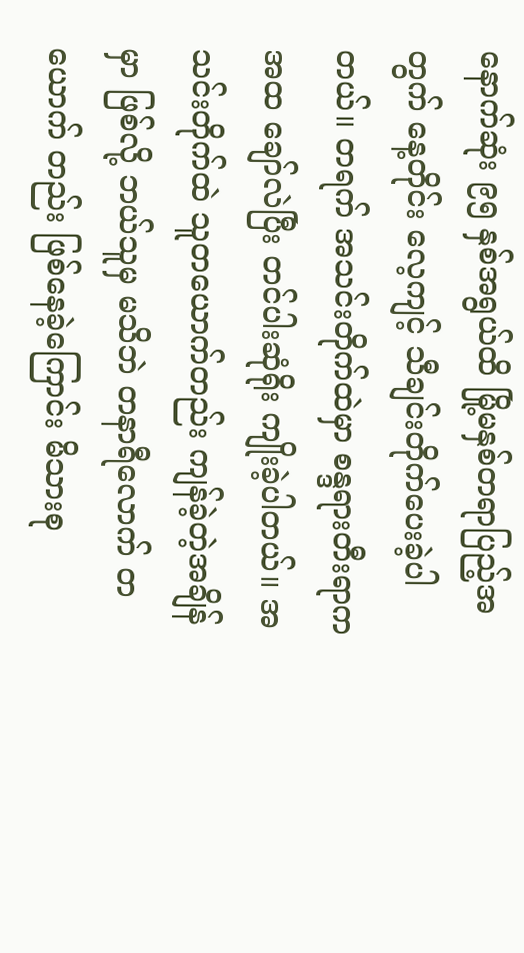နောက်ဆုံး ၉၅ နှစ်အရွယ်ထိ မြို့မနှစ်တရာပြည့်အတွက် နေ့တိုင်း လေ့ကျင့် သီချင်းတိုက်ပေးခဲ့ပါတယ်။ တရက် အသင်းတိုက်ထဲမှာ စန္ဒရားတီးရာကအထ ချော်လဲပြီး တင်ပါးဆုံရိုး ကျိုးခဲ့ပါတယ်။ အသင်းတိုက်ထဲ သူတယောက်တည်း ကျန်ခဲ့တဲ့အချိန်မှာ ဖြစ်လို့ ဘယ်သူမှ မသိဘဲ တနာရီလောက် တယောက် တည်း ဖြစ်နေခဲ့ကြောင်း မိသားစု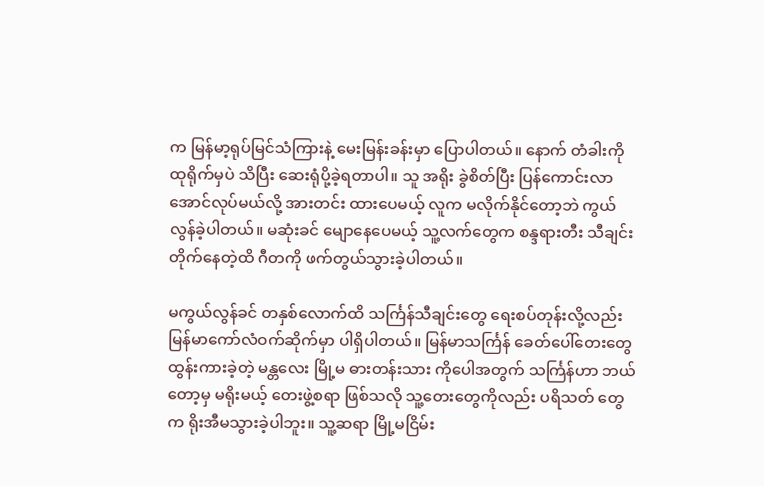က မြန်မာ့ရုပ်မြင်သံကြားနဲ့ မေးမြန်းခန်းမှာ ပြောပါတယ်။ နောက် တံခါးကို ထုရိုက်မှပဲ သိပြီး ဆေးရုံပို့ခဲ့ရတာပါ။ သူ အရိုး ခွဲစိတ်ပြီး ပြန်ကောင်းလာအောင်လုပ်မယ်လို့ အားတင်း ထားပေမယ့် လူက မလိုက်နိုင်တော့ဘဲ ကွယ်လွန်ခဲ့ပါတယ်။ မဆုံးခင် မျောနေပေမယ့် သူ့လက်တွေက စန္ဒရားတီး သီချင်းတိုက်နေတဲ့ထိ ဂီတကို ဖက်တွယ်သွားခဲ့ပါတယ်။

မကွယ်လွန်ခင် တနှစ်လောက်ထိ သင်္ကြန်သီချင်းတွေ ရေးစပ်တုန်းလို့လည်း မြန်မာကော်လံဝက်ဆိုက်မှာ ပါရှိပါတယ်။ မြန်မာသင်္ကြန် ခေတ်ပေါ်တေးတွေ ထွန်းကားခဲ့တဲ့ မန္တလေး မြို့မ ဓားတန်းသား ကိုပေါအတွက် သင်္ကြန်ဟာ ဘယ်တော့မှ မရိုးမယ့် တေးဖွဲ့စရာ ဖြစ်သလို သူ့တေးတွေကိုလည်း ပရိသတ် တွေက ရိုးအီမသွားခဲ့ပါဘူး။ သူ့ဆရာ မြို့မငြိမ်း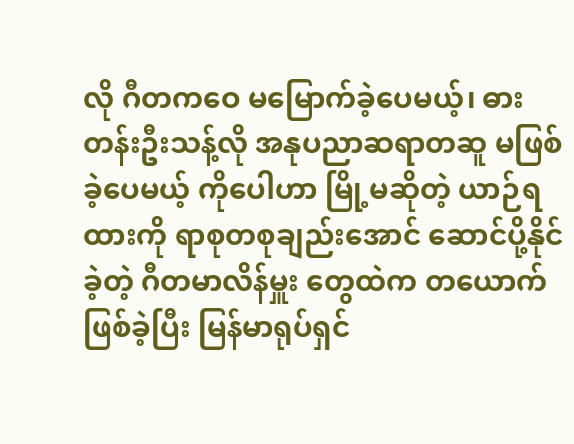လို ဂီတကဝေ မမြောက်ခဲ့ပေမယ့်၊ ဓားတန်းဦးသန့်လို အနုပညာဆရာတဆူ မဖြစ်ခဲ့ပေမယ့် ကိုပေါဟာ မြို့မဆိုတဲ့ ယာဉ်ရထားကို ရာစုတစုချည်းအောင် ဆောင်ပို့နိုင်ခဲ့တဲ့ ဂီတမာလိန်မှူး တွေထဲက တယောက် ဖြစ်ခဲ့ပြီး မြန်မာရုပ်ရှင်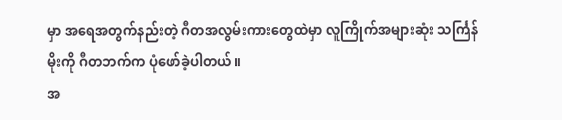မှာ အရေအတွက်နည်းတဲ့ ဂီတအလွမ်းကားတွေထဲမှာ လူကြိုက်အများဆုံး သင်္ကြန်မိုးကို ဂီတဘက်က ပုံဖော်ခဲ့ပါတယ်။
အ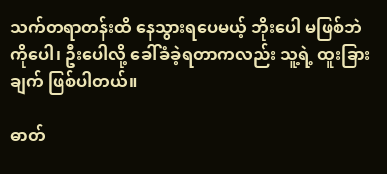သက်တရာတန်းထိ နေသွားရပေမယ့် ဘိုးပေါ မဖြစ်ဘဲ ကိုပေါ၊ ဦးပေါလို့ ခေါ်ခံခဲ့ရတာကလည်း သူ့ရဲ့ ထူးခြားချက် ဖြစ်ပါတယ်။

ဓာတ်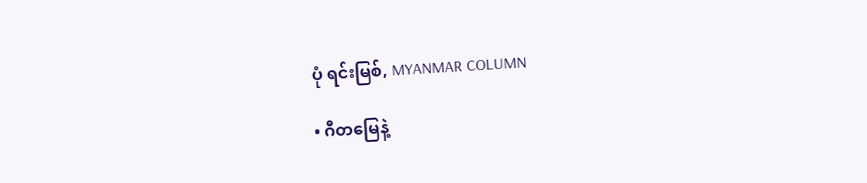ပုံ ရင်းမြစ်, MYANMAR COLUMN

• ဂီတမြေနဲ့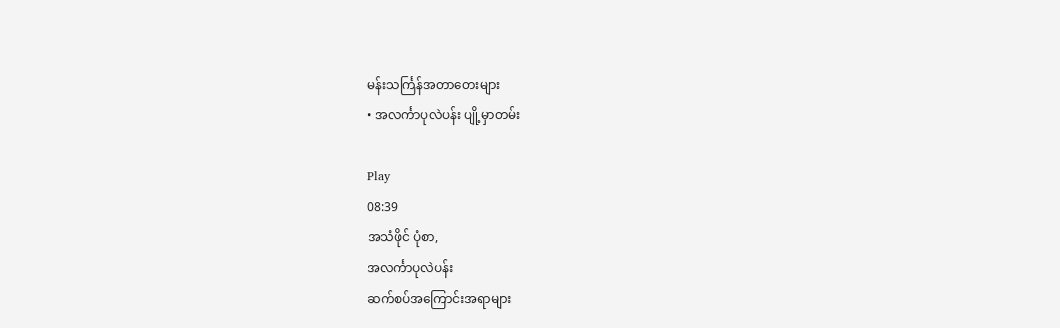မန်းသင်္ကြန်အတာတေးများ
• အလင်္ကာပုလဲပန်း ပျို့မှာတမ်း

Play
08:39
အသံဖိုင် ပုံစာ,
အလင်္ကာပုလဲပန်း
ဆက်စပ်အကြောင်းအရာများ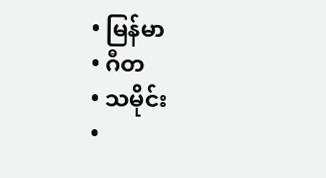• မြန်မာ
• ဂီတ
• သမိုင်း
•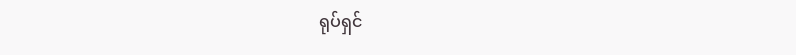ရုပ်ရှင်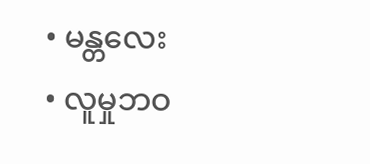• မန္တလေး
• လူမှုဘဝ